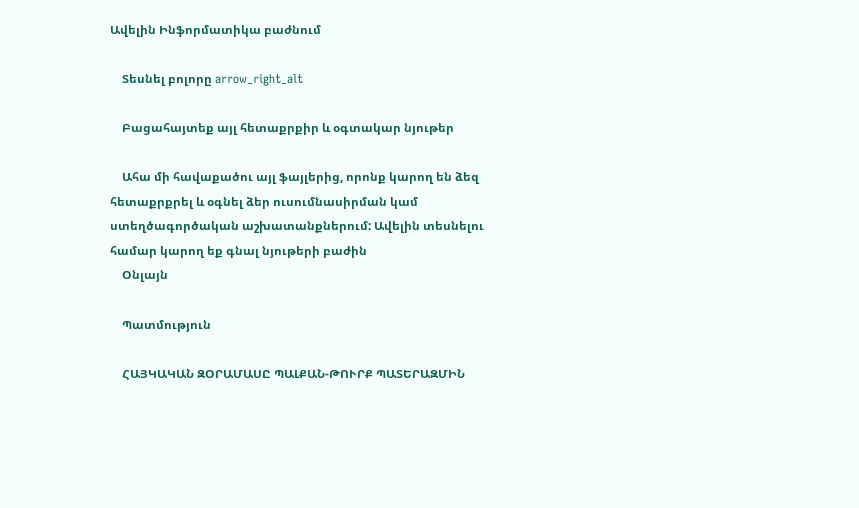Ավելին Ինֆորմատիկա բաժնում

    Տեսնել բոլորը arrow_right_alt

    Բացահայտեք այլ հետաքրքիր և օգտակար նյութեր

    Ահա մի հավաքածու այլ ֆայլերից, որոնք կարող են ձեզ հետաքրքրել և օգնել ձեր ուսումնասիրման կամ ստեղծագործական աշխատանքներում: Ավելին տեսնելու համար կարող եք գնալ նյութերի բաժին
    Օնլայն

    Պատմություն

    ՀԱՅԿԱԿԱՆ ԶՕՐԱՄԱՍԸ ՊԱԼՔԱՆ-ԹՈՒՐՔ ՊԱՏԵՐԱԶՄԻՆ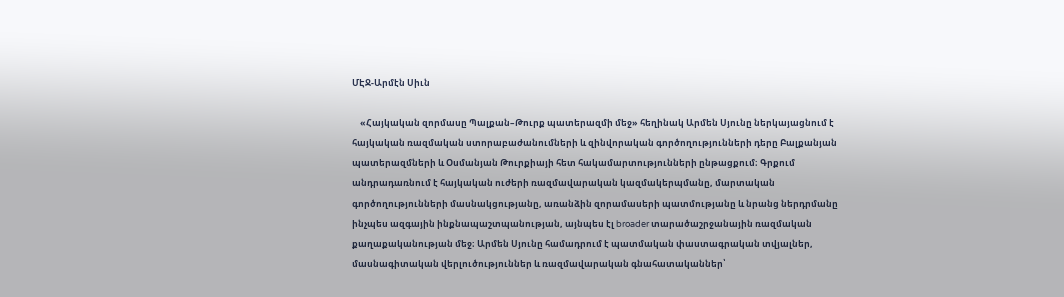ՄԷՋ-Արմէն Սիւն

    «Հայկական զորմասը Պալքան–Թուրք պատերազմի մեջ» հեղինակ Արմեն Սյունը ներկայացնում է հայկական ռազմական ստորաբաժանումների և զինվորական գործողությունների դերը Բալքանյան պատերազմների և Օսմանյան Թուրքիայի հետ հակամարտությունների ընթացքում։ Գրքում անդրադառնում է հայկական ուժերի ռազմավարական կազմակերպմանը, մարտական գործողությունների մասնակցությանը, առանձին զորամասերի պատմությանը և նրանց ներդրմանը ինչպես ազգային ինքնապաշտպանության, այնպես էլ broader տարածաշրջանային ռազմական քաղաքականության մեջ։ Արմեն Սյունը համադրում է պատմական փաստագրական տվյալներ, մասնագիտական վերլուծություններ և ռազմավարական գնահատականներ՝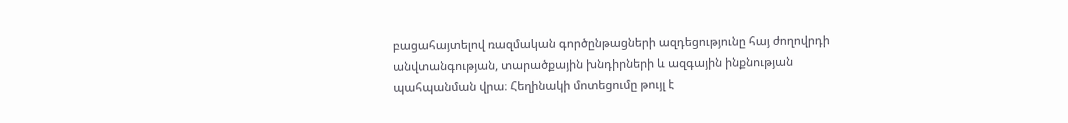բացահայտելով ռազմական գործընթացների ազդեցությունը հայ ժողովրդի անվտանգության, տարածքային խնդիրների և ազգային ինքնության պահպանման վրա։ Հեղինակի մոտեցումը թույլ է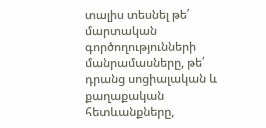տալիս տեսնել թե՛ մարտական գործողությունների մանրամասները, թե՛ դրանց սոցիալական և քաղաքական հետևանքները,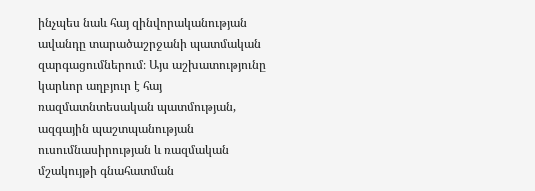ինչպես նաև հայ զինվորականության ավանդը տարածաշրջանի պատմական զարգացումներում։ Այս աշխատությունը կարևոր աղբյուր է հայ ռազմատնտեսական պատմության, ազգային պաշտպանության ուսումնասիրության և ռազմական մշակույթի գնահատման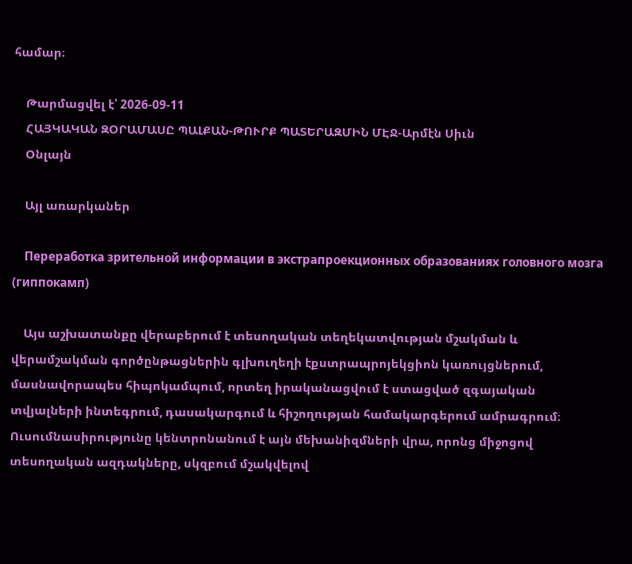համար։

    Թարմացվել է՝ 2026-09-11
    ՀԱՅԿԱԿԱՆ ԶՕՐԱՄԱՍԸ ՊԱԼՔԱՆ-ԹՈՒՐՔ ՊԱՏԵՐԱԶՄԻՆ ՄԷՋ-Արմէն Սիւն
    Օնլայն

    Այլ առարկաներ

    Переработка зрительной информации в экстрапроекционных образованиях головного мозга (гиппокамп)

    Այս աշխատանքը վերաբերում է տեսողական տեղեկատվության մշակման և վերամշակման գործընթացներին գլխուղեղի էքստրապրոյեկցիոն կառույցներում, մասնավորապես հիպոկամպում, որտեղ իրականացվում է ստացված զգայական տվյալների ինտեգրում, դասակարգում և հիշողության համակարգերում ամրագրում։ Ուսումնասիրությունը կենտրոնանում է այն մեխանիզմների վրա, որոնց միջոցով տեսողական ազդակները, սկզբում մշակվելով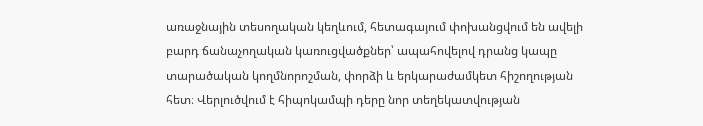առաջնային տեսողական կեղևում, հետագայում փոխանցվում են ավելի բարդ ճանաչողական կառուցվածքներ՝ ապահովելով դրանց կապը տարածական կողմնորոշման, փորձի և երկարաժամկետ հիշողության հետ։ Վերլուծվում է հիպոկամպի դերը նոր տեղեկատվության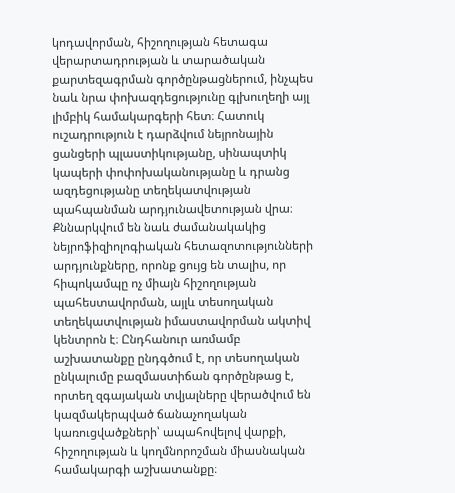կոդավորման, հիշողության հետագա վերարտադրության և տարածական քարտեզագրման գործընթացներում, ինչպես նաև նրա փոխազդեցությունը գլխուղեղի այլ լիմբիկ համակարգերի հետ։ Հատուկ ուշադրություն է դարձվում նեյրոնային ցանցերի պլաստիկությանը, սինապտիկ կապերի փոփոխականությանը և դրանց ազդեցությանը տեղեկատվության պահպանման արդյունավետության վրա։ Քննարկվում են նաև ժամանակակից նեյրոֆիզիոլոգիական հետազոտությունների արդյունքները, որոնք ցույց են տալիս, որ հիպոկամպը ոչ միայն հիշողության պահեստավորման, այլև տեսողական տեղեկատվության իմաստավորման ակտիվ կենտրոն է։ Ընդհանուր առմամբ աշխատանքը ընդգծում է, որ տեսողական ընկալումը բազմաստիճան գործընթաց է, որտեղ զգայական տվյալները վերածվում են կազմակերպված ճանաչողական կառուցվածքների՝ ապահովելով վարքի, հիշողության և կողմնորոշման միասնական համակարգի աշխատանքը։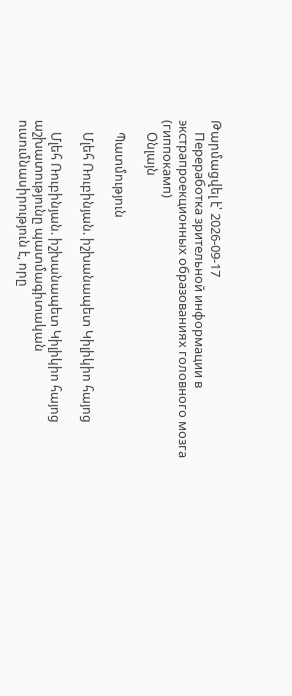Թարմացվել է՝ 2026-09-17
    Переработка зрительной информации в экстрапроекционных образованиях головного мозга (гиппокамп)
    Օնլայն

    Պատմություն

    Մլեհ Ռուբինյան. իշխանապետ Կիլիկիո հայոց

    Մլեհ Ռուբինյան. իշխանապետ Կիլիկիո հայոց աշխատությունը պատմագիտական ուսումնասիրություն է, որը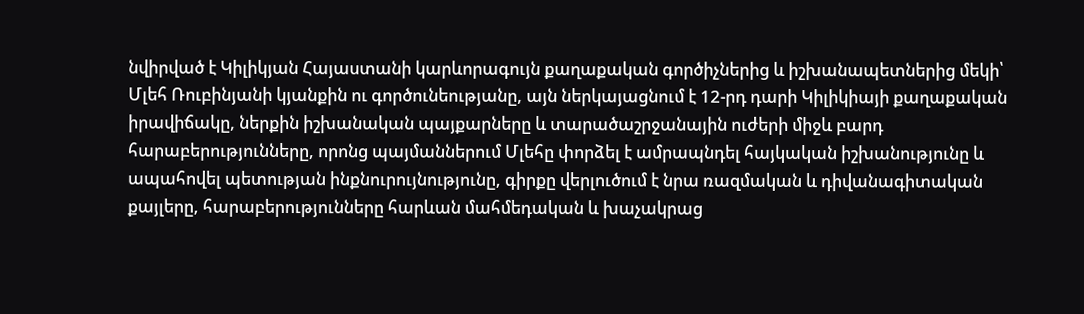նվիրված է Կիլիկյան Հայաստանի կարևորագույն քաղաքական գործիչներից և իշխանապետներից մեկի՝ Մլեհ Ռուբինյանի կյանքին ու գործունեությանը, այն ներկայացնում է 12-րդ դարի Կիլիկիայի քաղաքական իրավիճակը, ներքին իշխանական պայքարները և տարածաշրջանային ուժերի միջև բարդ հարաբերությունները, որոնց պայմաններում Մլեհը փորձել է ամրապնդել հայկական իշխանությունը և ապահովել պետության ինքնուրույնությունը, գիրքը վերլուծում է նրա ռազմական և դիվանագիտական քայլերը, հարաբերությունները հարևան մահմեդական և խաչակրաց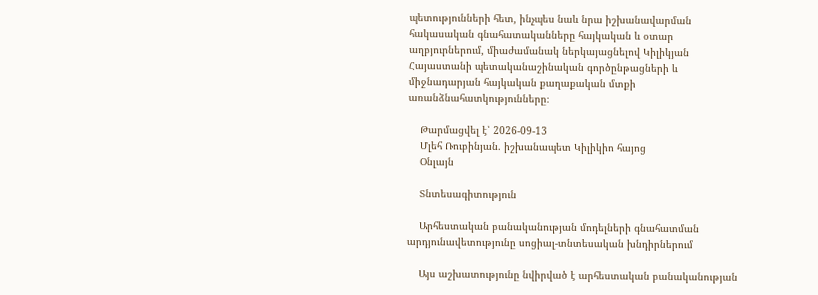պետությունների հետ, ինչպես նաև նրա իշխանավարման հակասական գնահատականները հայկական և օտար աղբյուրներում, միաժամանակ ներկայացնելով Կիլիկյան Հայաստանի պետականաշինական գործընթացների և միջնադարյան հայկական քաղաքական մտքի առանձնահատկությունները։

    Թարմացվել է՝ 2026-09-13
    Մլեհ Ռուբինյան. իշխանապետ Կիլիկիո հայոց
    Օնլայն

    Տնտեսագիտություն

    Արհեստական բանականության մոդելների գնահատման արդյունավետությունը սոցիալ-տնտեսական խնդիրներում

    Այս աշխատությունը նվիրված է արհեստական բանականության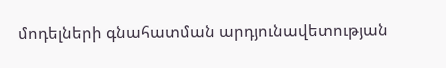մոդելների գնահատման արդյունավետության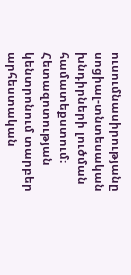ուսումնասիրությանը սոցիալ-տնտեսական խնդիրների լուծման համատեքստում։ Հետազոտության կենտրոնում տարբեր արհեստական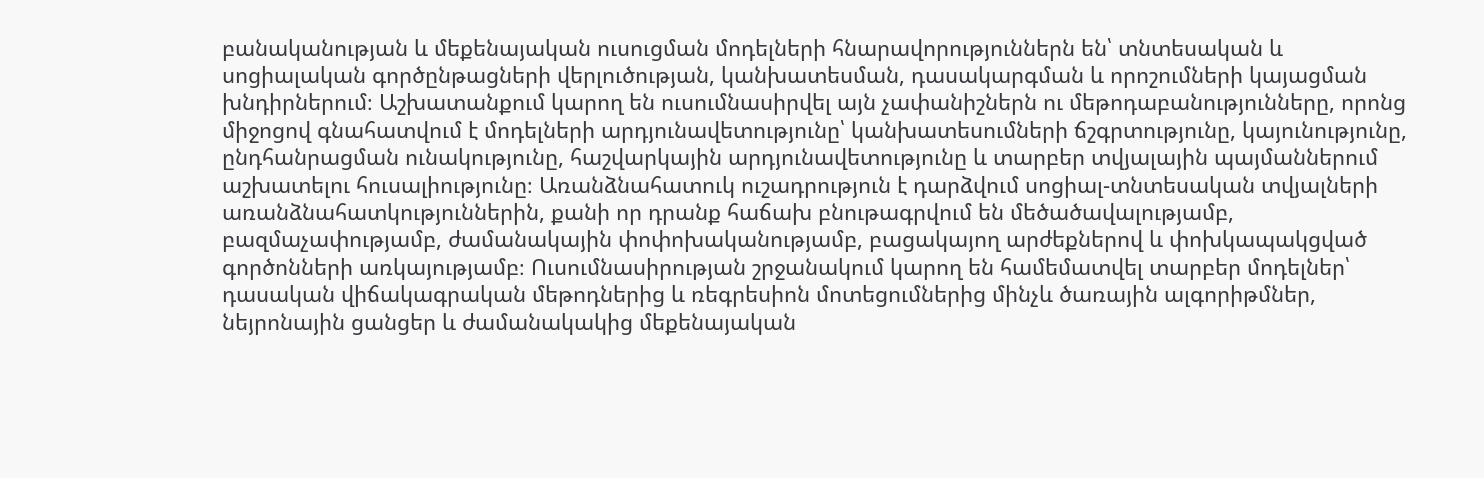բանականության և մեքենայական ուսուցման մոդելների հնարավորություններն են՝ տնտեսական և սոցիալական գործընթացների վերլուծության, կանխատեսման, դասակարգման և որոշումների կայացման խնդիրներում։ Աշխատանքում կարող են ուսումնասիրվել այն չափանիշներն ու մեթոդաբանությունները, որոնց միջոցով գնահատվում է մոդելների արդյունավետությունը՝ կանխատեսումների ճշգրտությունը, կայունությունը, ընդհանրացման ունակությունը, հաշվարկային արդյունավետությունը և տարբեր տվյալային պայմաններում աշխատելու հուսալիությունը։ Առանձնահատուկ ուշադրություն է դարձվում սոցիալ-տնտեսական տվյալների առանձնահատկություններին, քանի որ դրանք հաճախ բնութագրվում են մեծածավալությամբ, բազմաչափությամբ, ժամանակային փոփոխականությամբ, բացակայող արժեքներով և փոխկապակցված գործոնների առկայությամբ։ Ուսումնասիրության շրջանակում կարող են համեմատվել տարբեր մոդելներ՝ դասական վիճակագրական մեթոդներից և ռեգրեսիոն մոտեցումներից մինչև ծառային ալգորիթմներ, նեյրոնային ցանցեր և ժամանակակից մեքենայական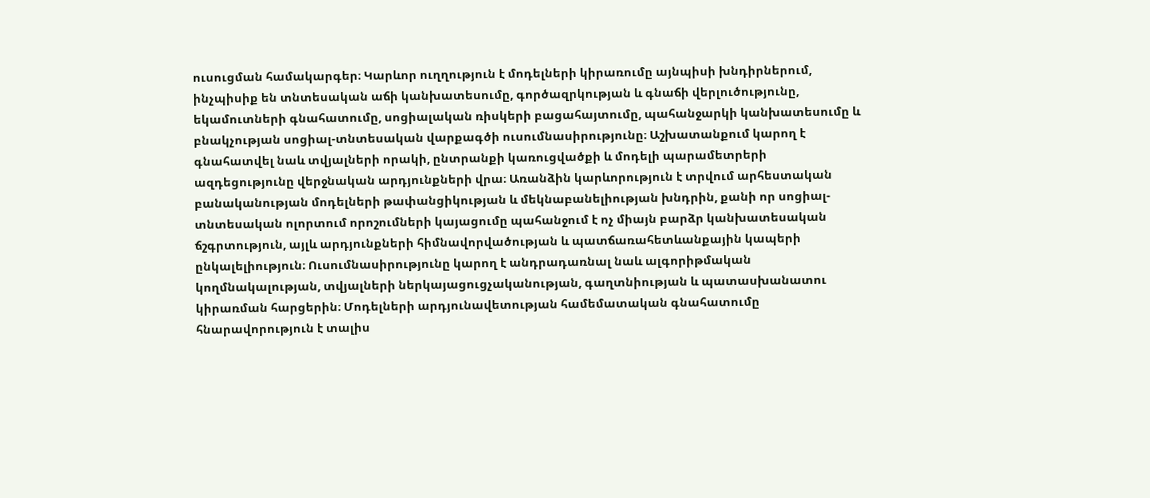ուսուցման համակարգեր։ Կարևոր ուղղություն է մոդելների կիրառումը այնպիսի խնդիրներում, ինչպիսիք են տնտեսական աճի կանխատեսումը, գործազրկության և գնաճի վերլուծությունը, եկամուտների գնահատումը, սոցիալական ռիսկերի բացահայտումը, պահանջարկի կանխատեսումը և բնակչության սոցիալ-տնտեսական վարքագծի ուսումնասիրությունը։ Աշխատանքում կարող է գնահատվել նաև տվյալների որակի, ընտրանքի կառուցվածքի և մոդելի պարամետրերի ազդեցությունը վերջնական արդյունքների վրա։ Առանձին կարևորություն է տրվում արհեստական բանականության մոդելների թափանցիկության և մեկնաբանելիության խնդրին, քանի որ սոցիալ-տնտեսական ոլորտում որոշումների կայացումը պահանջում է ոչ միայն բարձր կանխատեսական ճշգրտություն, այլև արդյունքների հիմնավորվածության և պատճառահետևանքային կապերի ընկալելիություն։ Ուսումնասիրությունը կարող է անդրադառնալ նաև ալգորիթմական կողմնակալության, տվյալների ներկայացուցչականության, գաղտնիության և պատասխանատու կիրառման հարցերին։ Մոդելների արդյունավետության համեմատական գնահատումը հնարավորություն է տալիս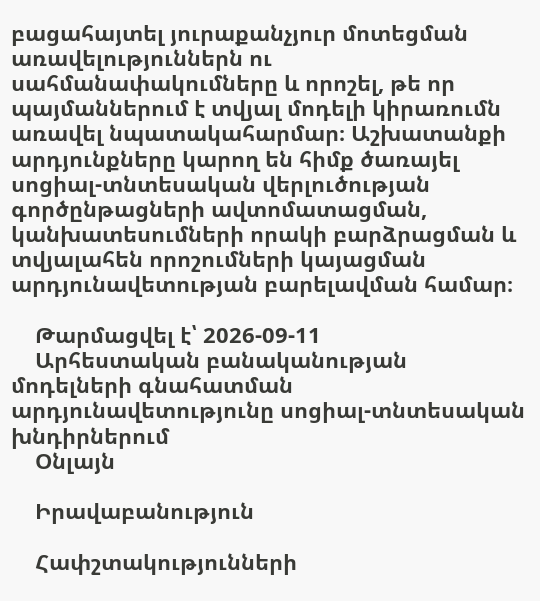բացահայտել յուրաքանչյուր մոտեցման առավելություններն ու սահմանափակումները և որոշել, թե որ պայմաններում է տվյալ մոդելի կիրառումն առավել նպատակահարմար։ Աշխատանքի արդյունքները կարող են հիմք ծառայել սոցիալ-տնտեսական վերլուծության գործընթացների ավտոմատացման, կանխատեսումների որակի բարձրացման և տվյալահեն որոշումների կայացման արդյունավետության բարելավման համար։

    Թարմացվել է՝ 2026-09-11
    Արհեստական բանականության մոդելների գնահատման արդյունավետությունը սոցիալ-տնտեսական խնդիրներում
    Օնլայն

    Իրավաբանություն

    Հափշտակությունների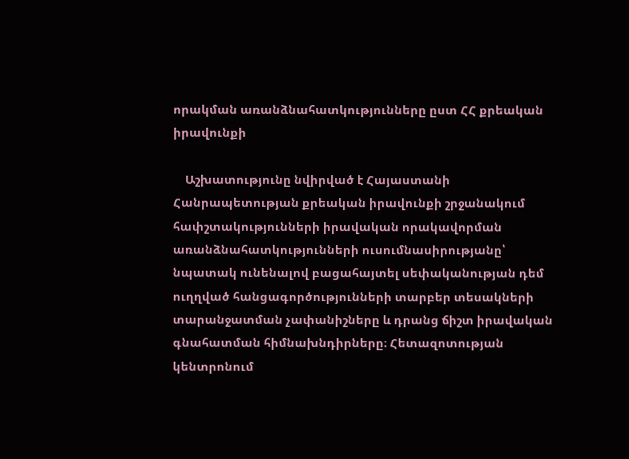որակման առանձնահատկությունները ըստ ՀՀ քրեական իրավունքի

    Աշխատությունը նվիրված է Հայաստանի Հանրապետության քրեական իրավունքի շրջանակում հափշտակությունների իրավական որակավորման առանձնահատկությունների ուսումնասիրությանը՝ նպատակ ունենալով բացահայտել սեփականության դեմ ուղղված հանցագործությունների տարբեր տեսակների տարանջատման չափանիշները և դրանց ճիշտ իրավական գնահատման հիմնախնդիրները։ Հետազոտության կենտրոնում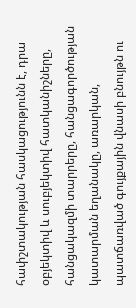հափշտակության հասկացությունն է, դրա օբյեկտիվ և սուբյեկտիվ հատկանիշները, հանցակազմի տարրերը, հանցագործության կատարման եղանակը, առարկան, պատճառված գույքային վնասի բնույթն ու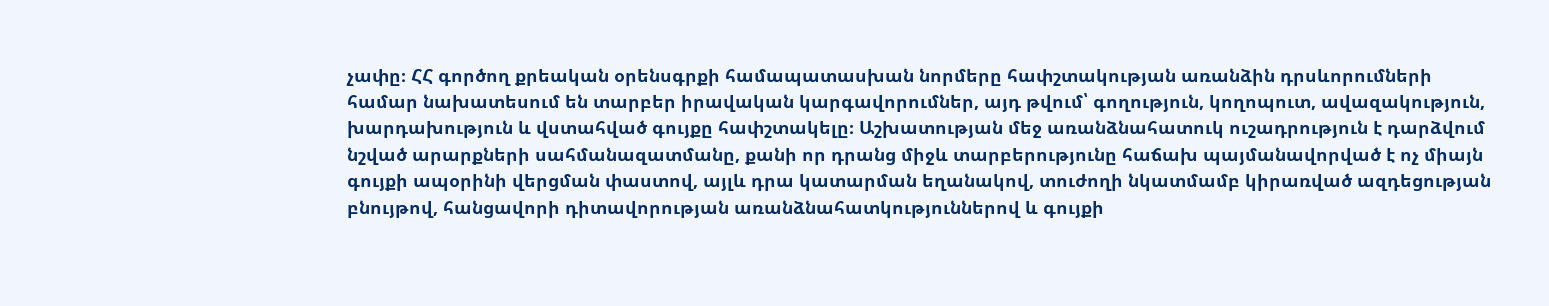չափը։ ՀՀ գործող քրեական օրենսգրքի համապատասխան նորմերը հափշտակության առանձին դրսևորումների համար նախատեսում են տարբեր իրավական կարգավորումներ, այդ թվում՝ գողություն, կողոպուտ, ավազակություն, խարդախություն և վստահված գույքը հափշտակելը։ Աշխատության մեջ առանձնահատուկ ուշադրություն է դարձվում նշված արարքների սահմանազատմանը, քանի որ դրանց միջև տարբերությունը հաճախ պայմանավորված է ոչ միայն գույքի ապօրինի վերցման փաստով, այլև դրա կատարման եղանակով, տուժողի նկատմամբ կիրառված ազդեցության բնույթով, հանցավորի դիտավորության առանձնահատկություններով և գույքի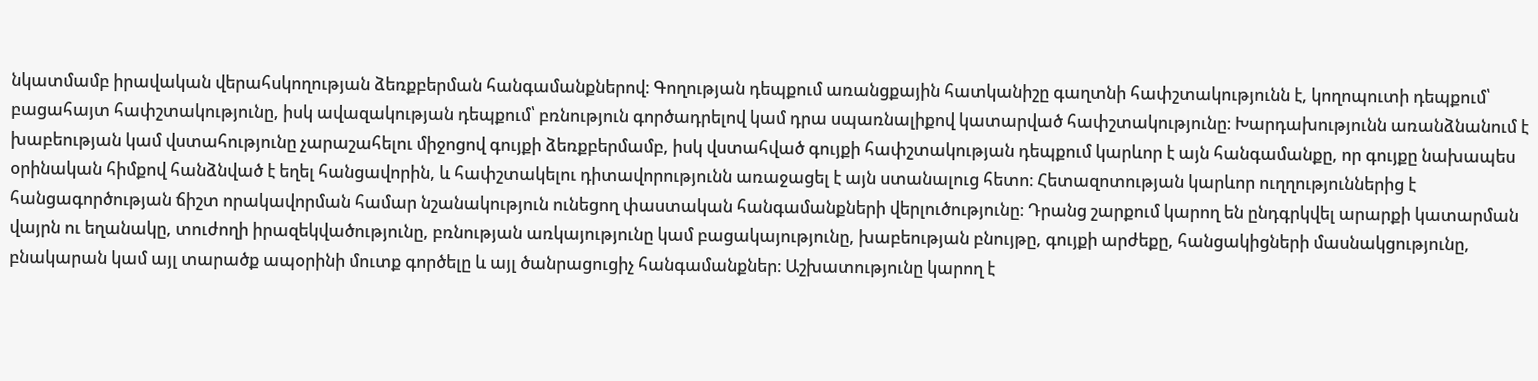նկատմամբ իրավական վերահսկողության ձեռքբերման հանգամանքներով։ Գողության դեպքում առանցքային հատկանիշը գաղտնի հափշտակությունն է, կողոպուտի դեպքում՝ բացահայտ հափշտակությունը, իսկ ավազակության դեպքում՝ բռնություն գործադրելով կամ դրա սպառնալիքով կատարված հափշտակությունը։ Խարդախությունն առանձնանում է խաբեության կամ վստահությունը չարաշահելու միջոցով գույքի ձեռքբերմամբ, իսկ վստահված գույքի հափշտակության դեպքում կարևոր է այն հանգամանքը, որ գույքը նախապես օրինական հիմքով հանձնված է եղել հանցավորին, և հափշտակելու դիտավորությունն առաջացել է այն ստանալուց հետո։ Հետազոտության կարևոր ուղղություններից է հանցագործության ճիշտ որակավորման համար նշանակություն ունեցող փաստական հանգամանքների վերլուծությունը։ Դրանց շարքում կարող են ընդգրկվել արարքի կատարման վայրն ու եղանակը, տուժողի իրազեկվածությունը, բռնության առկայությունը կամ բացակայությունը, խաբեության բնույթը, գույքի արժեքը, հանցակիցների մասնակցությունը, բնակարան կամ այլ տարածք ապօրինի մուտք գործելը և այլ ծանրացուցիչ հանգամանքներ։ Աշխատությունը կարող է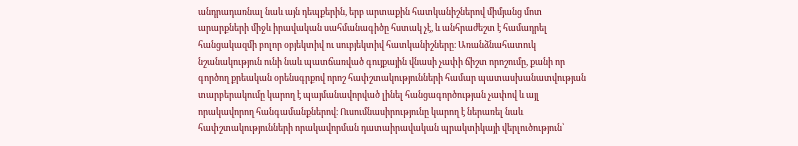անդրադառնալ նաև այն դեպքերին, երբ արտաքին հատկանիշներով միմյանց մոտ արարքների միջև իրավական սահմանագիծը հստակ չէ, և անհրաժեշտ է համադրել հանցակազմի բոլոր օբյեկտիվ ու սուբյեկտիվ հատկանիշները։ Առանձնահատուկ նշանակություն ունի նաև պատճառված գույքային վնասի չափի ճիշտ որոշումը, քանի որ գործող քրեական օրենսգրքով որոշ հափշտակությունների համար պատասխանատվության տարբերակումը կարող է պայմանավորված լինել հանցագործության չափով և այլ որակավորող հանգամանքներով։ Ուսումնասիրությունը կարող է ներառել նաև հափշտակությունների որակավորման դատաիրավական պրակտիկայի վերլուծություն՝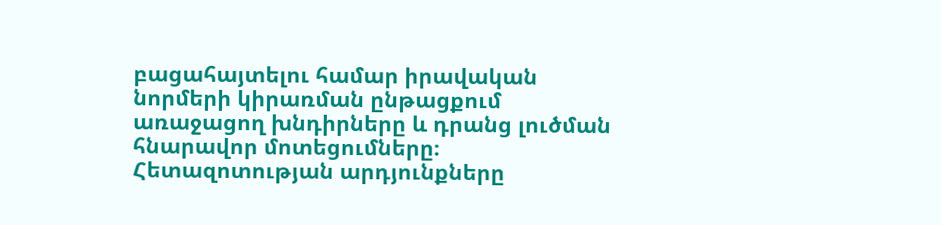բացահայտելու համար իրավական նորմերի կիրառման ընթացքում առաջացող խնդիրները և դրանց լուծման հնարավոր մոտեցումները։ Հետազոտության արդյունքները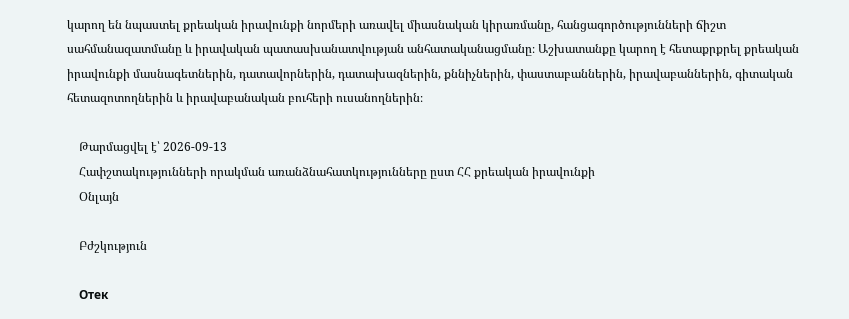կարող են նպաստել քրեական իրավունքի նորմերի առավել միասնական կիրառմանը, հանցագործությունների ճիշտ սահմանազատմանը և իրավական պատասխանատվության անհատականացմանը։ Աշխատանքը կարող է հետաքրքրել քրեական իրավունքի մասնագետներին, դատավորներին, դատախազներին, քննիչներին, փաստաբաններին, իրավաբաններին, գիտական հետազոտողներին և իրավաբանական բուհերի ուսանողներին։

    Թարմացվել է՝ 2026-09-13
    Հափշտակությունների որակման առանձնահատկությունները ըստ ՀՀ քրեական իրավունքի
    Օնլայն

    Բժշկություն

    Отек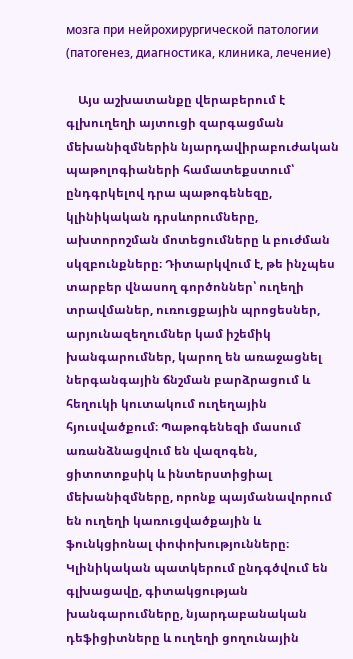мозга при нейрохирургической патологии (патогенез, диагностика, клиника, лечение)

    Այս աշխատանքը վերաբերում է գլխուղեղի այտուցի զարգացման մեխանիզմներին նյարդավիրաբուժական պաթոլոգիաների համատեքստում՝ ընդգրկելով դրա պաթոգենեզը, կլինիկական դրսևորումները, ախտորոշման մոտեցումները և բուժման սկզբունքները։ Դիտարկվում է, թե ինչպես տարբեր վնասող գործոններ՝ ուղեղի տրավմաներ, ուռուցքային պրոցեսներ, արյունազեղումներ կամ իշեմիկ խանգարումներ, կարող են առաջացնել ներգանգային ճնշման բարձրացում և հեղուկի կուտակում ուղեղային հյուսվածքում։ Պաթոգենեզի մասում առանձնացվում են վազոգեն, ցիտոտոքսիկ և ինտերստիցիալ մեխանիզմները, որոնք պայմանավորում են ուղեղի կառուցվածքային և ֆունկցիոնալ փոփոխությունները։ Կլինիկական պատկերում ընդգծվում են գլխացավը, գիտակցության խանգարումները, նյարդաբանական դեֆիցիտները և ուղեղի ցողունային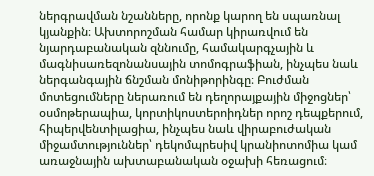ներգրավման նշանները, որոնք կարող են սպառնալ կյանքին։ Ախտորոշման համար կիրառվում են նյարդաբանական զննումը, համակարգչային և մագնիսառեզոնանսային տոմոգրաֆիան, ինչպես նաև ներգանգային ճնշման մոնիթորինգը։ Բուժման մոտեցումները ներառում են դեղորայքային միջոցներ՝ օսմոթերապիա, կորտիկոստերոիդներ որոշ դեպքերում, հիպերվենտիլացիա, ինչպես նաև վիրաբուժական միջամտություններ՝ դեկոմպրեսիվ կրանիոտոմիա կամ առաջնային ախտաբանական օջախի հեռացում։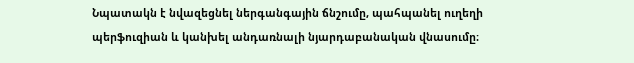Նպատակն է նվազեցնել ներգանգային ճնշումը, պահպանել ուղեղի պերֆուզիան և կանխել անդառնալի նյարդաբանական վնասումը։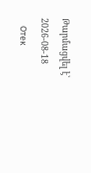Թարմացվել է՝ 2026-08-18
    Отек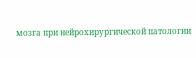мозга при нейрохирургической патологии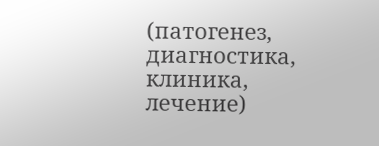(патогенез, диагностика, клиника, лечение)